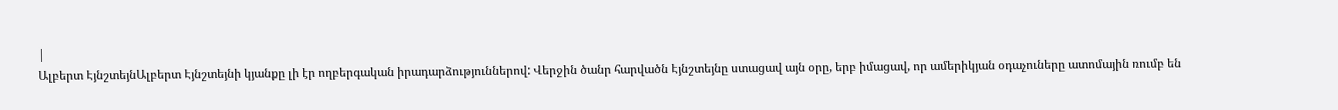|
Ալբերտ ԷյնշտեյնԱլբերտ Էյնշտեյնի կյանքը լի էր ողբերգական իրադարձություններով: Վերջին ծանր հարվածն Էյնշտեյնը ստացավ այն օրը, երբ իմացավ, որ ամերիկյան օդաչուները ատոմային ռումբ են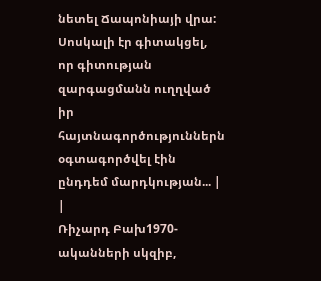նետել Ճապոնիայի վրա: Սոսկալի էր գիտակցել, որ գիտության զարգացմանն ուղղված իր հայտնագործություններն օգտագործվել էին ընդդեմ մարդկության... |
|
Ռիչարդ Բախ1970-ականների սկզիբ,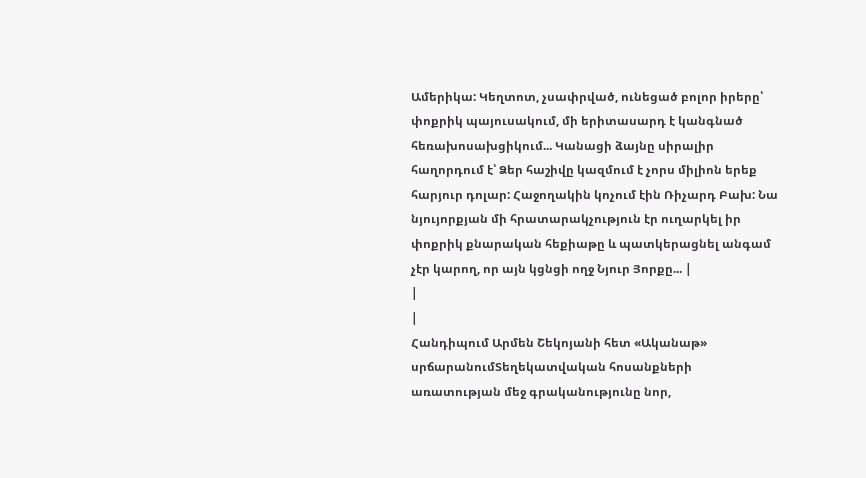Ամերիկա: Կեղտոտ, չսափրված, ունեցած բոլոր իրերը՝ փոքրիկ պայուսակում, մի երիտասարդ է կանգնած հեռախոսախցիկում... Կանացի ձայնը սիրալիր հաղորդում է՝ Ձեր հաշիվը կազմում է չորս միլիոն երեք հարյուր դոլար: Հաջողակին կոչում էին Ռիչարդ Բախ: Նա նյույորքյան մի հրատարակչություն էր ուղարկել իր փոքրիկ քնարական հեքիաթը և պատկերացնել անգամ չէր կարող, որ այն կցնցի ողջ Նյուր Յորքը... |
|
|
Հանդիպում Արմեն Շեկոյանի հետ «Ականաթ» սրճարանումՏեղեկատվական հոսանքների առատության մեջ գրականությունը նոր,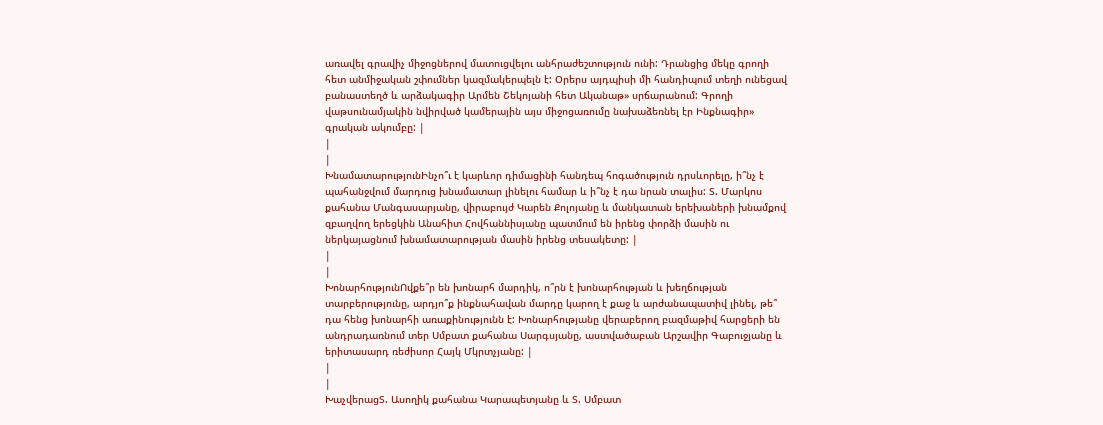առավել գրավիչ միջոցներով մատուցվելու անհրաժեշտություն ունի: Դրանցից մեկը գրողի հետ անմիջական շփումներ կազմակերպելն է: Օրերս այդպիսի մի հանդիպում տեղի ունեցավ բանաստեղծ և արձակագիր Արմեն Շեկոյանի հետ Ականաթ» սրճարանում: Գրողի վաթսունամյակին նվիրված կամերային այս միջոցառումը նախաձեռնել էր Ինքնագիր» գրական ակումբը: |
|
|
ԽնամատարությունԻնչո՞ւ է կարևոր դիմացինի հանդեպ հոգածություն դրսևորելը, ի՞նչ է պահանջվում մարդուց խնամատար լինելու համար և ի՞նչ է դա նրան տալիս: Տ. Մարկոս քահանա Մանգասարյանը, վիրաբույժ Կարեն Քոլոյանը և մանկատան երեխաների խնամքով զբաղվող երեցկին Անահիտ Հովհաննիսյանը պատմում են իրենց փորձի մասին ու ներկայացնում խնամատարության մասին իրենց տեսակետը: |
|
|
ԽոնարհությունՈվքե՞ր են խոնարհ մարդիկ, ո՞րն է խոնարհության և խեղճության տարբերությունը, արդյո՞ք ինքնահավան մարդը կարող է քաջ և արժանապատիվ լինել, թե՞ դա հենց խոնարհի առաքինությունն է: Խոնարհությանը վերաբերող բազմաթիվ հարցերի են անդրադառնում տեր Սմբատ քահանա Սարգսյանը, աստվածաբան Արշավիր Գաբուջյանը և երիտասարդ ռեժիսոր Հայկ Մկրտչյանը: |
|
|
ԽաչվերացՏ. Ասողիկ քահանա Կարապետյանը և Տ. Սմբատ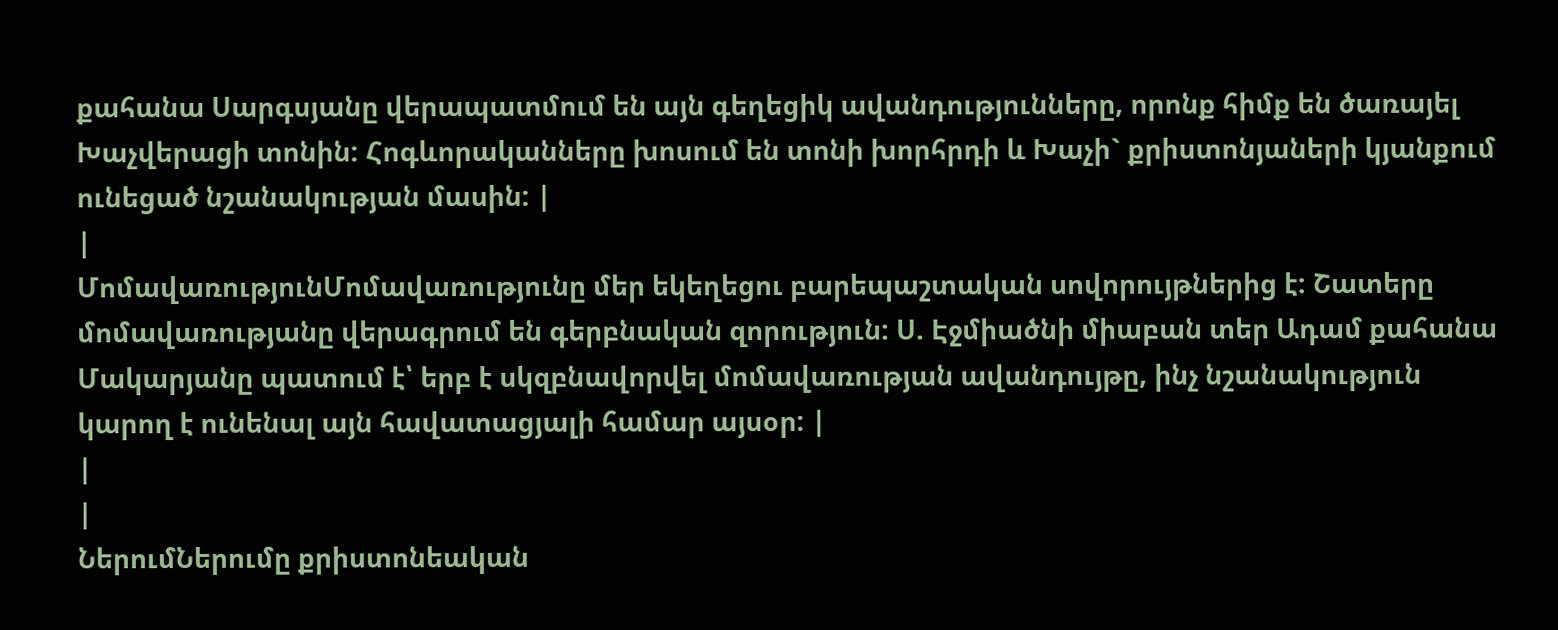քահանա Սարգսյանը վերապատմում են այն գեղեցիկ ավանդությունները, որոնք հիմք են ծառայել Խաչվերացի տոնին: Հոգևորականները խոսում են տոնի խորհրդի և Խաչի` քրիստոնյաների կյանքում ունեցած նշանակության մասին: |
|
ՄոմավառությունՄոմավառությունը մեր եկեղեցու բարեպաշտական սովորույթներից է: Շատերը մոմավառությանը վերագրում են գերբնական զորություն: Ս. Էջմիածնի միաբան տեր Ադամ քահանա Մակարյանը պատում է՝ երբ է սկզբնավորվել մոմավառության ավանդույթը, ինչ նշանակություն կարող է ունենալ այն հավատացյալի համար այսօր: |
|
|
ՆերումՆերումը քրիստոնեական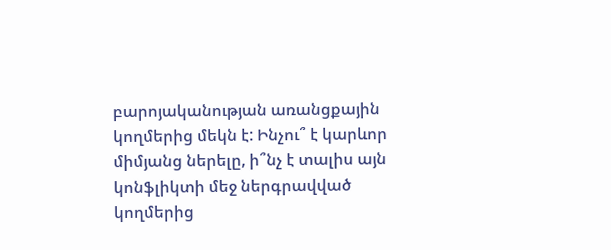բարոյականության առանցքային կողմերից մեկն է: Ինչու՞ է կարևոր միմյանց ներելը, ի՞նչ է տալիս այն կոնֆլիկտի մեջ ներգրավված կողմերից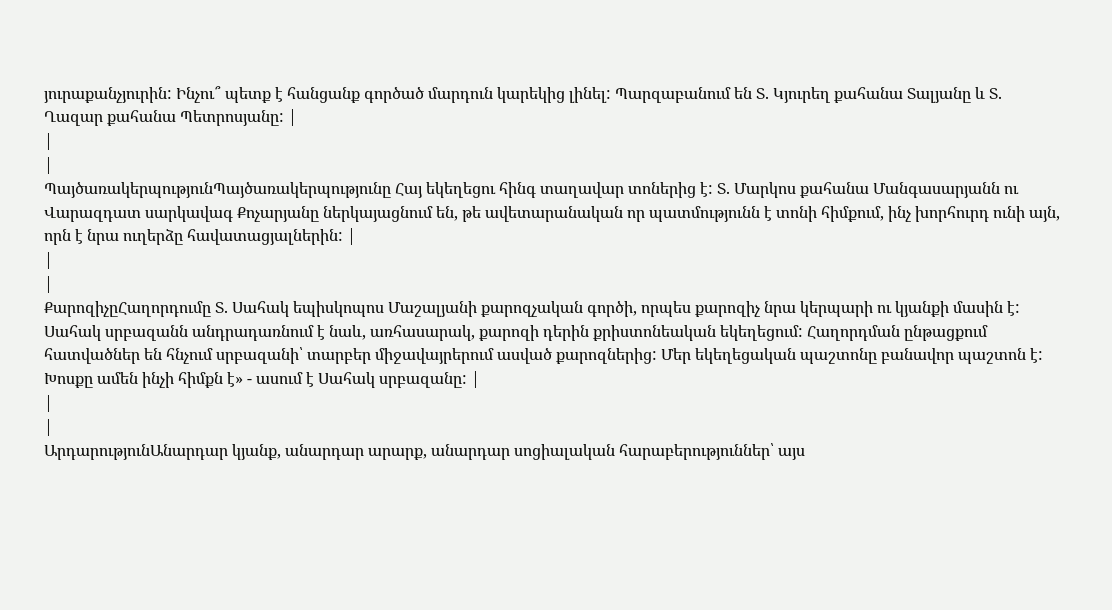յուրաքանչյուրին: Ինչու՞ պետք է հանցանք գործած մարդուն կարեկից լինել: Պարզաբանում են Տ. Կյուրեղ քահանա Տալյանը և Տ. Ղազար քահանա Պետրոսյանը: |
|
|
ՊայծառակերպությունՊայծառակերպությունը Հայ եկեղեցու հինգ տաղավար տոներից է: Տ. Մարկոս քահանա Մանգասարյանն ու Վարազդատ սարկավագ Քոչարյանը ներկայացնում են, թե ավետարանական որ պատմությունն է տոնի հիմքում, ինչ խորհուրդ ունի այն, որն է նրա ուղերձը հավատացյալներին: |
|
|
ՔարոզիչըՀաղորդումը Տ. Սահակ եպիսկոպոս Մաշալյանի քարոզչական գործի, որպես քարոզիչ նրա կերպարի ու կյանքի մասին է: Սահակ սրբազանն անդրադառնում է նաև, առհասարակ, քարոզի դերին քրիստոնեական եկեղեցում: Հաղորդման ընթացքում հատվածներ են հնչում սրբազանի՝ տարբեր միջավայրերում ասված քարոզներից: Մեր եկեղեցական պաշտոնը բանավոր պաշտոն է: Խոսքը ամեն ինչի հիմքն է» - ասում է Սահակ սրբազանը: |
|
|
ԱրդարությունԱնարդար կյանք, անարդար արարք, անարդար սոցիալական հարաբերություններ՝ այս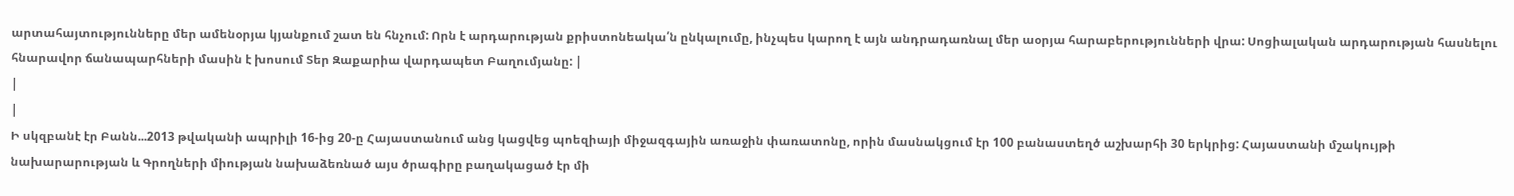արտահայտությունները մեր ամենօրյա կյանքում շատ են հնչում: Որն է արդարության քրիստոնեակա՛ն ընկալումը, ինչպես կարող է այն անդրադառնալ մեր աօրյա հարաբերությունների վրա: Սոցիալական արդարության հասնելու հնարավոր ճանապարհների մասին է խոսում Տեր Զաքարիա վարդապետ Բաղումյանը: |
|
|
Ի սկզբանէ էր Բանն...2013 թվականի ապրիլի 16-ից 20-ը Հայաստանում անց կացվեց պոեզիայի միջազգային առաջին փառատոնը, որին մասնակցում էր 100 բանաստեղծ աշխարհի 30 երկրից: Հայաստանի մշակույթի նախարարության և Գրողների միության նախաձեռնած այս ծրագիրը բաղակացած էր մի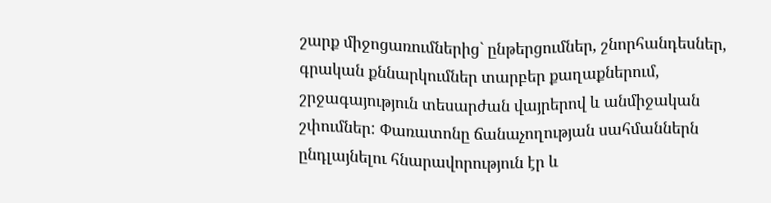շարք միջոցառումներից` ընթերցումներ, շնորհանդեսներ, գրական քննարկումներ տարբեր քաղաքներում, շրջագայություն տեսարժան վայրերով և անմիջական շփումներ: Փառատոնը ճանաչողության սահմաններն ընդլայնելու հնարավորություն էր և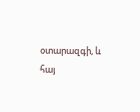օտարազգի, և հայ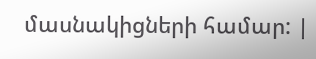մասնակիցների համար: |